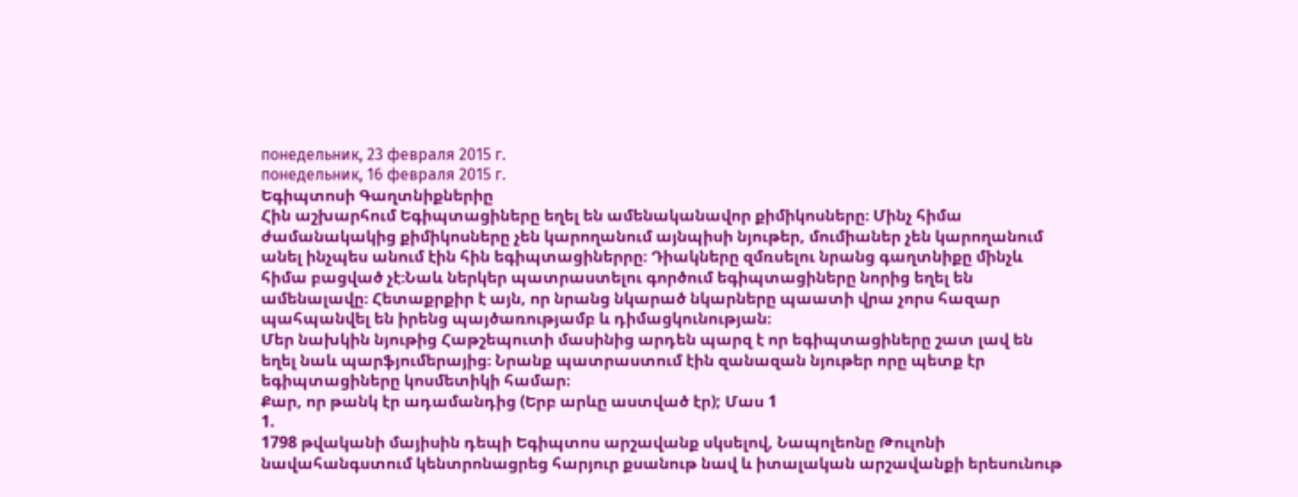понедельник, 23 февраля 2015 г.
понедельник, 16 февраля 2015 г.
Եգիպտոսի Գաղտնիքներիը
Հին աշխարհում Եգիպտացիները եղել են ամենականավոր քիմիկոսները։ Մինչ հիմա ժամանակակից քիմիկոսները չեն կարողանում այնպիսի նյութեր, մումիաներ չեն կարողանում անել ինչպես անում էին հին եգիպտացիներրը։ Դիակները զմռսելու նրանց գաղտնիքը մինչև հիմա բացված չէ։Նաև ներկեր պատրաստելու գործում եգիպտացիները նորից եղել են ամենալավը։ Հետաքրքիր է այն, որ նրանց նկարած նկարները պաատի վրա չորս հազար պահպանվել են իրենց պայծառությամբ և դիմացկունության։
Մեր նախկին նյութից Հաթշեպուտի մասինից արդեն պարզ է որ եգիպտացիները շատ լավ են եղել նաև պարֆյումերայից։ Նրանք պատրաստում էին զանազան նյութեր որը պետք էր եգիպտացիները կոսմետիկի համար։
Քար, որ թանկ էր ադամանդից (Երբ արևը աստված էր); Մաս 1
1.
1798 թվականի մայիսին դեպի Եգիպտոս արշավանք սկսելով, Նապոլեոնը Թուլոնի նավահանգստում կենտրոնացրեց հարյուր քսանութ նավ և իտալական արշավանքի երեսունութ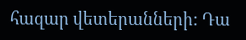հազար վետերանների: Դա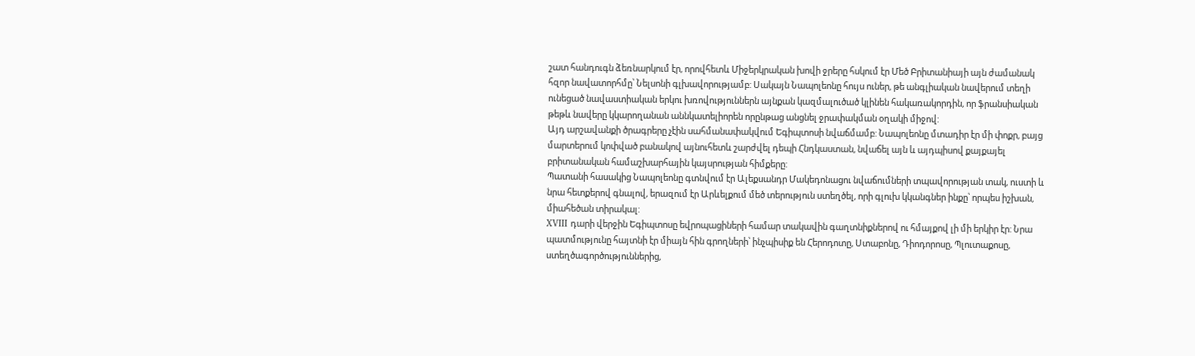շատ հանդուգն ձեռնարկում էր, որովհետև Միջերկրական խովի ջրերը հսկում էր Մեծ Բրիտանիայի այն ժամանակ հզոր նավատորհմը՝ Նելսոնի գլխավորությամբ: Սակայն Նապոլեոնը հույս ուներ, թե անգլիական նավերում տեղի ունեցած նավաստիական երկու խռովություններն այնքան կազմալուծած կլինեն հակառակորդին, որ ֆրանսիական թեթև նավերը կկարողանան աննկատելիորեն որընթաց անցնել ջրափակման օղակի միջով:
Այդ արշավանքի ծրագրերը չէին սահմանափակվում Եգիպտոսի նվաճմամբ: Նապոլեոնը մտադիր էր մի փոքր, բայց մարտերում կոփված բանակով այնուհետև շարժվել դեպի Հնդկաստան, նվաճել այն և այդպիսով քայքայել բրիտանական համաշխարհային կայսրության հիմքերը:
Պատանի հասակից Նապոլեոնը գտնվում էր Ալեքսանդր Մակեդոնացու նվաճումների տպավորության տակ, ուստի և նրա հետքերով գնալով, երազում էր Արևելքում մեծ տերություն ստեղծել, որի գլուխ կկանգներ ինքը՝ որպես իշխան, միահեծան տիրակալ:
XVIII դարի վերջին Եգիպտոսը եվրոպացիների համար տակավին գաղտնիքներով ու հմայքով լի մի երկիր էր: Նրա պատմությունը հայտնի էր միայն հին գրողների՝ ինչպիսիք են Հերոդոտը, Ստաբոնը, Դիոդորոսը, Պլուտաքոսը, ստեղծագործություններից,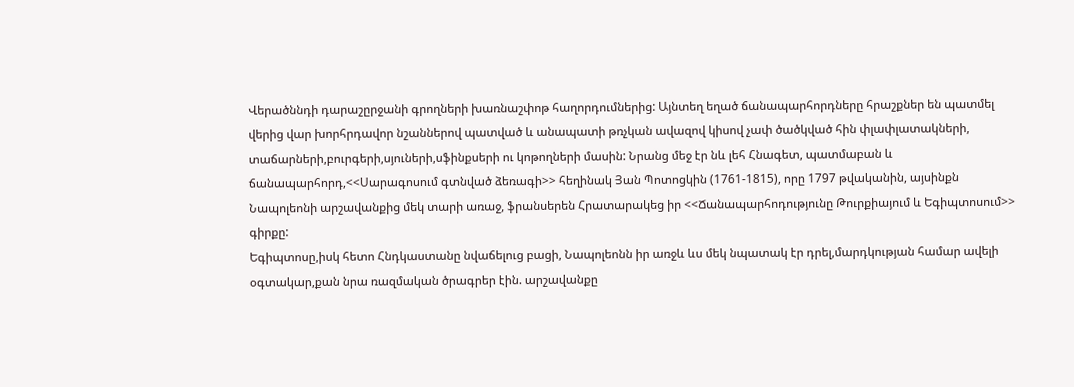Վերածննդի դարաշըրջանի գրողների խառնաշփոթ հաղորդումներից: Այնտեղ եղած ճանապարհորդները հրաշքներ են պատմել վերից վար խորհրդավոր նշաններով պատված և անապատի թռչկան ավազով կիսով չափ ծածկված հին փլափլատակների, տաճարների,բուրգերի,սյուների,սֆինքսերի ու կոթողների մասին: Նրանց մեջ էր նև լեհ Հնագետ, պատմաբան և ճանապարհորդ,<<Սարագոսում գտնված ձեռագի>> հեղինակ Յան Պոտոցկին (1761-1815), որը 1797 թվականին, այսինքն Նապոլեոնի արշավանքից մեկ տարի առաջ, ֆրանսերեն Հրատարակեց իր <<Ճանապարհոդությունը Թուրքիայում և Եգիպտոսում>> գիրքը:
Եգիպտոսը,իսկ հետո Հնդկաստանը նվաճելուց բացի, Նապոլեոնն իր առջև ևս մեկ նպատակ էր դրել,մարդկության համար ավելի օգտակար,քան նրա ռազմական ծրագրեր էին. արշավանքը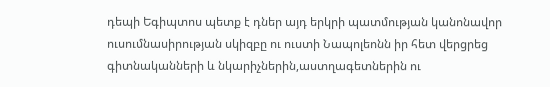դեպի Եգիպտոս պետք է դներ այդ երկրի պատմության կանոնավոր ուսումնասիրության սկիզբը ու ուստի Նապոլեոնն իր հետ վերցրեց գիտնականների և նկարիչներին,աստղագետներին ու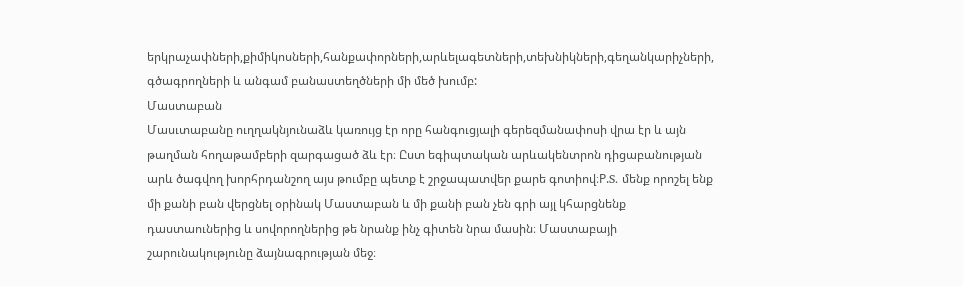երկրաչափների,քիմիկոսների,հանքափորների,արևելագետների,տեխնիկների,գեղանկարիչների, գծագրողների և անգամ բանաստեղծների մի մեծ խումբ:
Մաստաբան
Մասւտաբանը ուղղակնյունաձև կառույց էր որը հանգուցյալի գերեզմանափոսի վրա էր և այն թաղման հողաթամբերի զարգացած ձև էր։ Ըստ եգիպտական արևակենտրոն դիցաբանության արև ծագվող խորհրդանշող այս թումբը պետք է շրջապատվեր քարե գոտիով։P.S. մենք որոշել ենք մի քանի բան վերցնել օրինակ Մաստաբան և մի քանի բան չեն գրի այլ կհարցնենք դաստաուներից և սովորողներից թե նրանք ինչ գիտեն նրա մասին։ Մաստաբայի շարունակությունը ձայնագրության մեջ։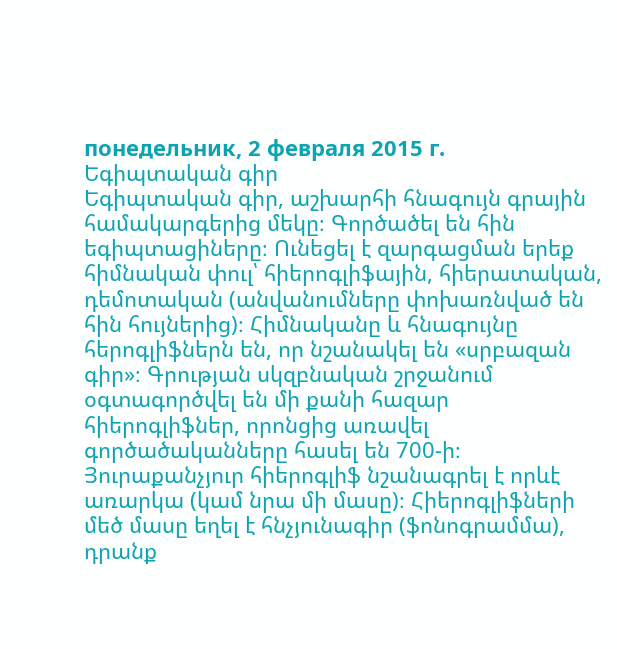понедельник, 2 февраля 2015 г.
Եգիպտական գիր
Եգիպտական գիր, աշխարհի հնագույն գրային համակարգերից մեկը։ Գործածել են հին եգիպտացիները։ Ունեցել է զարգացման երեք հիմնական փուլ՝ հիերոգլիֆային, հիերատական, դեմոտական (անվանումները փոխառնված են հին հույներից)։ Հիմնականը և հնագույնը հերոգլիֆներն են, որ նշանակել են «սրբազան գիր»։ Գրության սկզբնական շրջանում օգտագործվել են մի քանի հազար հիերոգլիֆներ, որոնցից առավել գործածականները հասել են 700-ի։ Յուրաքանչյուր հիերոգլիֆ նշանագրել է որևէ առարկա (կամ նրա մի մասը)։ Հիերոգլիֆների մեծ մասը եղել է հնչյունագիր (ֆոնոգրամմա), դրանք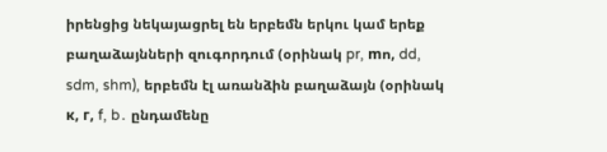իրենցից նեկայացրել են երբեմն երկու կամ երեք բաղաձայնների զուգորդում (օրինակ pr, mո, dd, sdm, shm), երբեմն էլ առանձին բաղաձայն (օրինակ к, г, f, b․ ընդամենը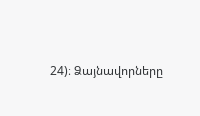24)։ Ձայնավորները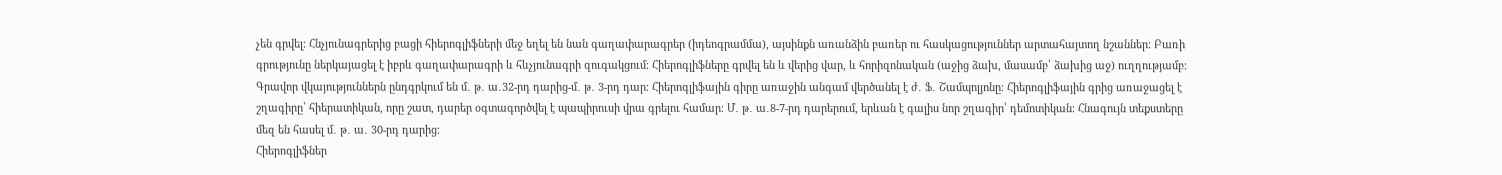չեն գրվել։ Հնչյունագրերից բացի հիերոգլիֆների մեջ եղել են նան գաղափարագրեր (իդեոգրամմա), այսինքն առանձին բառեր ու հասկացություններ արտահայտող նշաններ։ Բառի գրությունը ներկայացել է իբրև գաղափարագրի և հևչյունագրի զուգակցում։ Հիերոգլիֆները գրվել են և վերից վար, և հորիզոնական (աջից ձախ, մասամբ՝ ձախից աջ) ուղղությամբ։ Գրավոր վկայություններն ընդգրկում են մ․ թ․ ա․32-րդ դարից-մ․ թ․ 3-րդ դար։ Հիերոգլիֆային գիրը առաջին անգամ վերծանել է ժ․ Ֆ․ Շամպոլյոնը։ Հիերոգլիֆային գրից առաջացել է շղագիրը՝ հիերատիկան, որը շատ, դարեր օգտագործվել է պապիրուսի վրա գրելու համար։ Մ․ թ․ ա․8-7-րդ դարերում, երևան է գալիս նոր շղագիր՝ դեմոտիկան։ Հնագույն տեքստերը մեզ են հասել մ․ թ․ ա․ 30-րդ դարից։
Հիերոգլիֆներ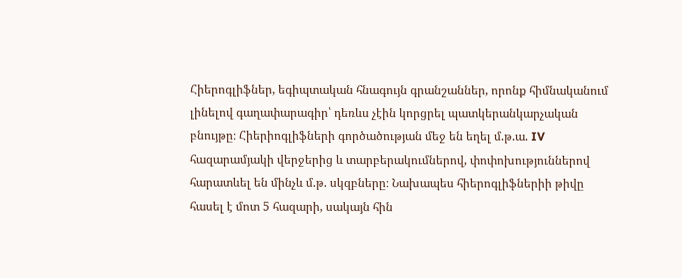Հիերոգլիֆներ, եգիպտական հնագույն գրանշաններ, որոնք հիմնականում լինելով գաղափարագիր՝ դեռևս չէին կորցրել պատկերանկարչական բնույթը։ Հիերիոգլիֆների գործածության մեջ են եղել մ.թ.ա. IV հազարամյակի վերջերից և տարբերակումներով, փոփոխություններով հարատևել են մինչև մ.թ. սկզբները։ Նախապես հիերոգլիֆներիի թիվը հասել է մոտ 5 հազարի, սակայն հին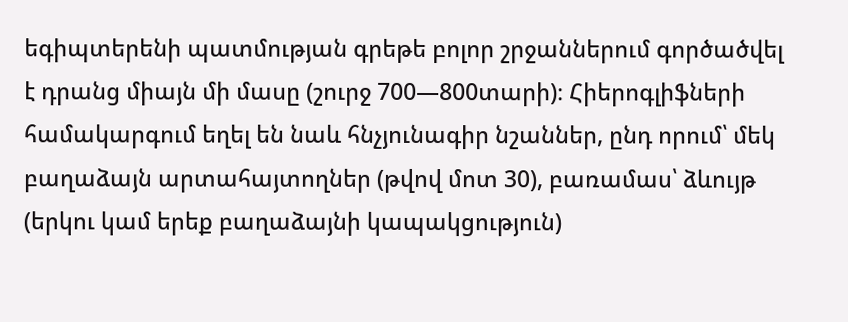եգիպտերենի պատմության գրեթե բոլոր շրջաններում գործածվել է դրանց միայն մի մասը (շուրջ 700—800տարի)։ Հիերոգլիֆների համակարգում եղել են նաև հնչյունագիր նշաններ, ընդ որում՝ մեկ բաղաձայն արտահայտողներ (թվով մոտ 30), բառամաս՝ ձևույթ (երկու կամ երեք բաղաձայնի կապակցություն)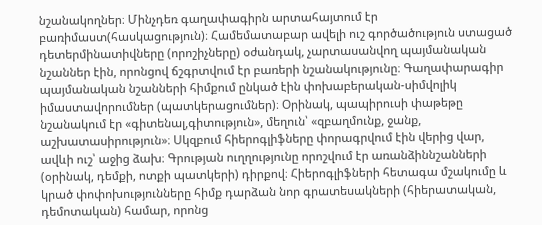նշանակողներ։ Մինչդեռ գաղափագիրն արտահայտում էր բառիմաստ(հասկացություն)։ Համեմատաբար ավելի ուշ գործածություն ստացած դետերմինատիվները (որոշիչները) օժանդակ, չարտասանվող պայմանական նշաններ էին, որոնցով ճշգրտվում էր բառերի նշանակությունը։ Գաղափարագիր պայմանական նշանների հիմքում ընկած էին փոխաբերական-սիմվոլիկ իմաստավորումներ (պատկերացումներ)։ Օրինակ, պապիրուսի փաթեթը նշանակում էր «գիտենալ,գիտություն», մեղուն՝ «զբաղմունք, ջանք, աշխատասիրություն»։ Սկզբում հիերոգլիֆները փորագրվում էին վերից վար, ավևի ուշ՝ աջից ձախ։ Գրության ուղղությունը որոշվում էր առանձիննշանների (օրինակ, դեմքի, ոտքի պատկերի) դիրքով։ Հիերոգլիֆների հետագա մշակումը և կրած փոփոխությունները հիմք դարձան նոր գրատեսակների (հիերատական, դեմոտական) համար, որոնց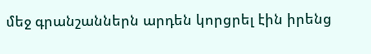մեջ գրանշաններն արդեն կորցրել էին իրենց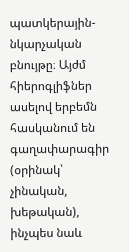պատկերային-նկարչական բնույթը։ Այժմ հիերոգլիֆներ ասելով երբեմն հասկանում են գաղափարագիր (օրինակ՝ չինական, խեթական), ինչպես նաև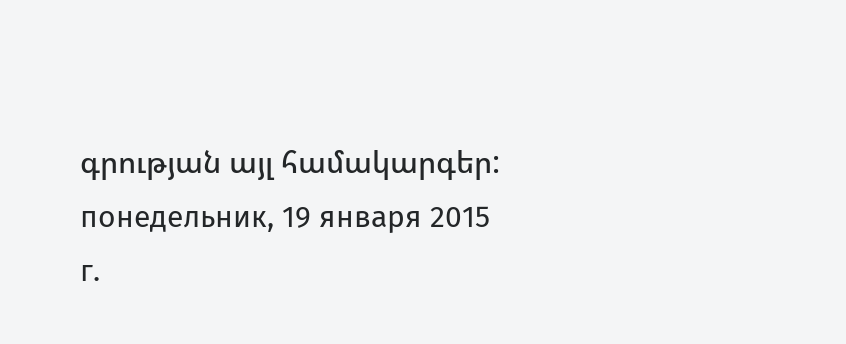գրության այլ համակարգեր:
понедельник, 19 января 2015 г.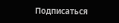Подписаться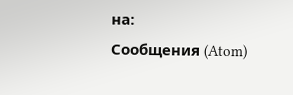на:
Сообщения (Atom)